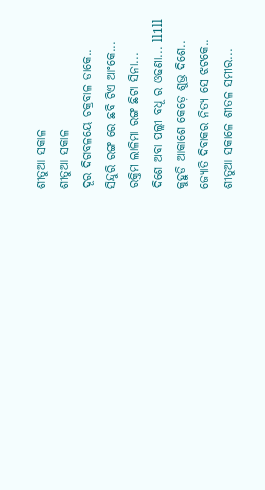ଶୀତୁଆ ସକାଳ
ଶୀତୁଆ ସକାଳ
ଦୂର ଦିଗବଳୟେ ଚକ୍ରବାଳ ଡାକେ..
ସିନ୍ଦୁରି ରଙ୍ଗ ରେ ଛବି ଟିଏ ଆଂକେ...
ରକ୍ତିମ ଲାଳିମା ରଙ୍ଗ ଛିଟା ସିନା...
ଦିଶେ ଅବା ପଲ୍ଲୀ ବଧୂ ର ଓଢଣା... ll1ll
କୁହୁଡି ଆକାଶେ କେଡ଼େ ଶୁଭ୍ର ଦିଶେ..
ଜ୍ୟୋତି ଦିବାକର ନିତ୍ୟ ସେ ଝଟକେ..
ଶୀତୁଆ ସକାଳେ ଶୀତଳ ସମୀର...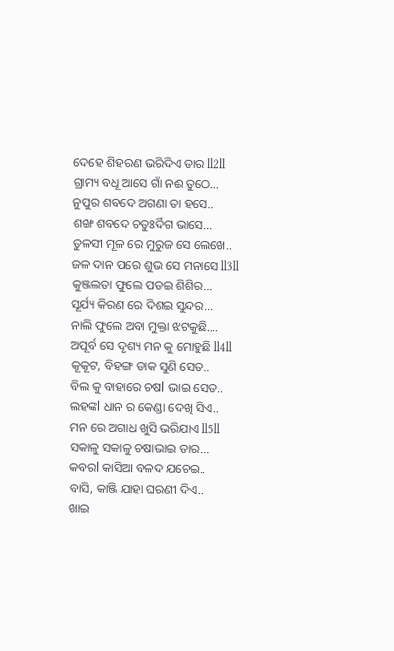ଦେହେ ଶିହରଣ ଭରିଦିଏ ତାର ll2ll
ଗ୍ରାମ୍ୟ ବଧୂ ଆସେ ଗାଁ ନଈ ତୁଠେ...
ନୁପୁର ଶବଦେ ଅଗଣା ତା ହସେ..
ଶଙ୍ଖ ଶବଦେ ଚତୁଃର୍ଦିଗ ଭାସେ...
ତୁଳସୀ ମୂଳ ରେ ମୁରୁଜ ସେ ଲେଖେ..
ଜଳ ଦାନ ପରେ ଶୁଭ ସେ ମନାସେ ll3ll
କୁଞ୍ଜଲତା ଫୁଲେ ପଡଇ ଶିଶିର...
ସୂର୍ଯ୍ୟ କିରଣ ରେ ଦିଶଇ ସୁନ୍ଦର...
ନାଲି ଫୁଲେ ଅବା ମୁକ୍ତା ଝଟକୁଛି....
ଅପୂର୍ବ ସେ ଦୃଶ୍ୟ ମନ କୁ ମୋହୁଛି ll4ll
କୂକୂଟ, ବିହଙ୍ଗ ଡାକ ସୁଣି ସେତ..
ବିଲ କୁ ବାହାରେ ଚଷl ଭାଇ ସେତ..
ଲହଙ୍କl ଧାନ ର କେଣ୍ଡା ଦେଖି ସିଏ..
ମନ ରେ ଅଗାଧ ଖୁସି ଭରିଯାଏ ll5ll
ସକାଳୁ ସକାଳୁ ଚଷାଭାଇ ତାର...
କବରl କାସିଆ ବଳଦ ଯଚେଇ..
ବାସି, କାଞ୍ଜି ଯାହା ଘରଣୀ ଦିଏ..
ଖାଇ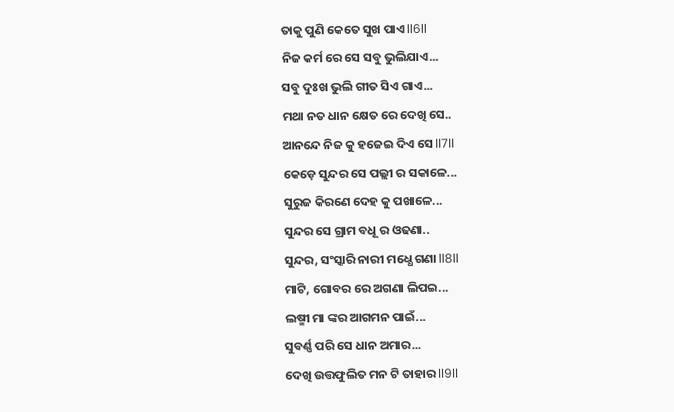ତାକୁ ପୁଣି କେତେ ସୁଖ ପାଏ ll6ll
ନିଜ କର୍ମ ରେ ସେ ସବୁ ଭୁଲିଯାଏ...
ସବୁ ଦୁଃଖ ଭୁଲି ଗୀତ ସିଏ ଗାଏ...
ମଥା ନତ ଧାନ କ୍ଷେତ ରେ ଦେଖି ସେ..
ଆନନ୍ଦେ ନିଜ କୁ ହଜେଇ ଦିଏ ସେ ll7ll
କେଡ଼େ ସୁନ୍ଦର ସେ ପଲ୍ଲୀ ର ସକାଳେ...
ସୁରୁଜ କିରଣେ ଦେହ କୁ ପଖାଳେ...
ସୁନ୍ଦର ସେ ଗ୍ରାମ ବଧୂ ର ଓଢଣା..
ସୁନ୍ଦର, ସଂସ୍କାରି ନାରୀ ମଧ୍ଧେ ଗଣା ll8ll
ମାଟି, ଗୋବର ରେ ଅଗଣା ଲିପଇ...
ଲଷ୍ମୀ ମା ଙ୍କର ଆଗମନ ପାଇଁ...
ସୁବର୍ଣ୍ଣ ପରି ସେ ଧାନ ଅମାର...
ଦେଖି ଉତ୍ତଫୁଲିତ ମନ ଟି ତାହାର ll9ll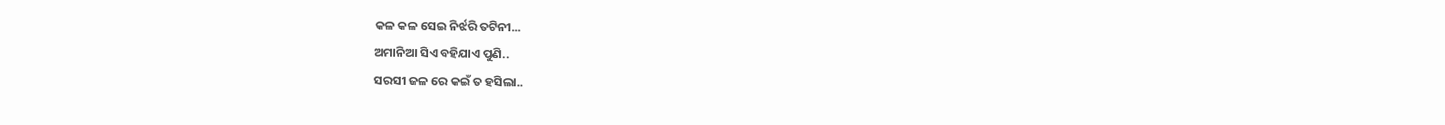କଳ କଳ ସେଇ ନିର୍ଝରି ତଟିନୀ...
ଅମାନିଆ ସିଏ ବହିଯାଏ ପୁଣି..
ସରସୀ ଜଳ ରେ କଇଁ ତ ହସିଲା..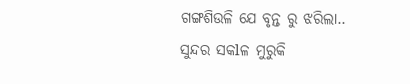ଗଙ୍ଗଶିଉଳି ଯେ ବୃନ୍ତ ରୁ ଝରିଲା..
ସୁନ୍ଦର ସକlଳ ମୁରୁକି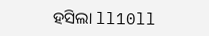ହସିଲା ll10ll